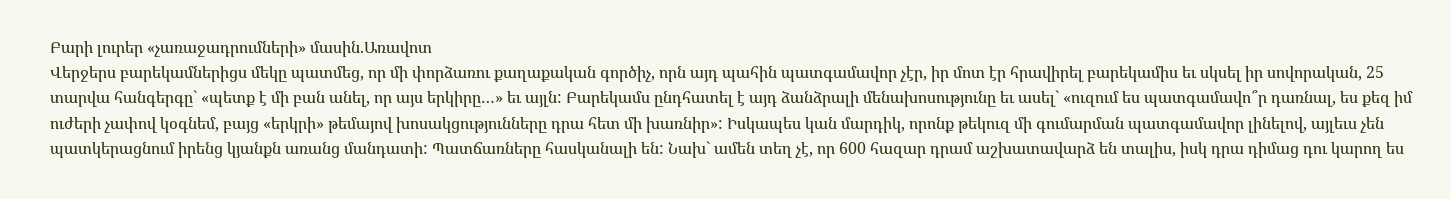Բարի լուրեր «չառաջադրումների» մասին.Առավոտ
Վերջերս բարեկամներիցս մեկը պատմեց, որ մի փորձառու քաղաքական գործիչ, որն այդ պահին պատգամավոր չէր, իր մոտ էր հրավիրել բարեկամիս եւ սկսել իր սովորական, 25 տարվա հանգերգը` «պետք է մի բան անել, որ այս երկիրը…» եւ այլն: Բարեկամս ընդհատել է այդ ձանձրալի մենախոսությունը եւ ասել` «ուզում ես պատգամավո՞ր դառնալ, ես քեզ իմ ուժերի չափով կօգնեմ, բայց «երկրի» թեմայով խոսակցությունները դրա հետ մի խառնիր»: Իսկապես կան մարդիկ, որոնք թեկուզ մի գումարման պատգամավոր լինելով, այլեւս չեն պատկերացնում իրենց կյանքն առանց մանդատի: Պատճառները հասկանալի են: Նախ` ամեն տեղ չէ, որ 600 հազար դրամ աշխատավարձ են տալիս, իսկ դրա դիմաց դու կարող ես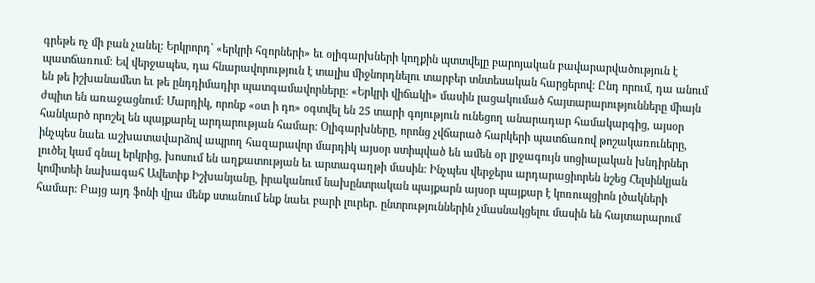գրեթե ոչ մի բան չանել: Երկրորդ` «երկրի հզորների» եւ օլիգարխների կողքին պտտվելը բարոյական բավարարվածություն է պատճառում: Եվ վերջապես, դա հնարավորություն է տալիս միջնորդնելու տարբեր տնտեսական հարցերով: Ընդ որում, դա անում են թե իշխանամետ եւ թե ընդդիմադիր պատգամավորները: «Երկրի վիճակի» մասին լացակումած հայտարարությունները միայն ժպիտ են առաջացնում: Մարդիկ, որոնք «օտ ի դո» օգտվել են 25 տարի գոյություն ունեցող անարադար համակարգից, այսօր հանկարծ որոշել են պայքարել արդարության համար: Օլիգարխները, որոնց չվճարած հարկերի պատճառով թոշակառուները, ինչպես նաեւ աշխատավարձով ապրող հազարավոր մարդիկ այսօր ստիպված են ամեն օր լրջագույն սոցիալական խնդիրներ լուծել կամ գնալ երկրից, խոսում են աղքատության եւ արտագաղթի մասին: Ինչպես վերջերս արդարացիորեն նշեց Հելսինկյան կոմիտեի նախագահ Ավետիք Իշխանյանը, իրականում նախընտրական պայքարն այսօր պայքար է կոռուպցիոն լծակների համար: Բայց այդ ֆոնի վրա մենք ստանում ենք նաեւ բարի լուրեր. ընտրություններին չմասնակցելու մասին են հայտարարում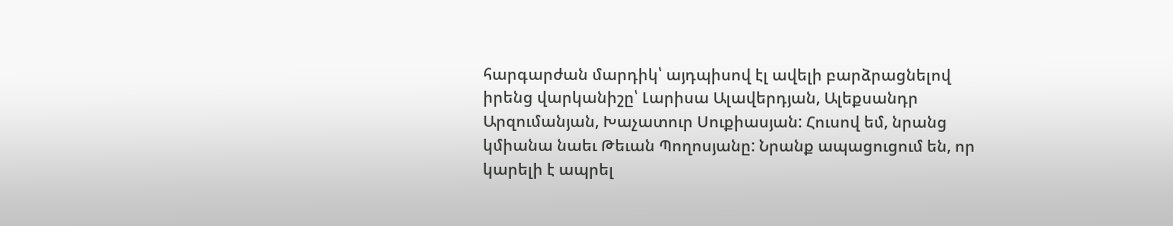հարգարժան մարդիկ՝ այդպիսով էլ ավելի բարձրացնելով իրենց վարկանիշը՝ Լարիսա Ալավերդյան, Ալեքսանդր Արզումանյան, Խաչատուր Սուքիասյան: Հուսով եմ, նրանց կմիանա նաեւ Թեւան Պողոսյանը: Նրանք ապացուցում են, որ կարելի է ապրել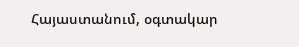Հայաստանում, օգտակար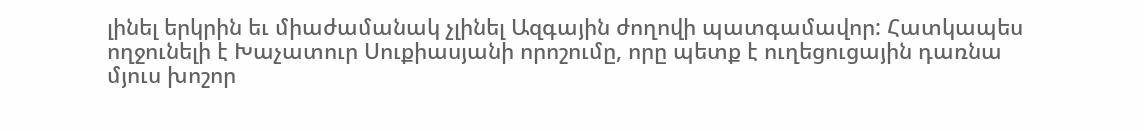լինել երկրին եւ միաժամանակ չլինել Ազգային ժողովի պատգամավոր: Հատկապես ողջունելի է Խաչատուր Սուքիասյանի որոշումը, որը պետք է ուղեցուցային դառնա մյուս խոշոր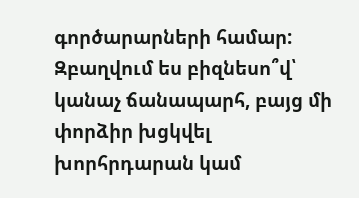գործարարների համար: Զբաղվում ես բիզնեսո՞վ՝ կանաչ ճանապարհ, բայց մի փորձիր խցկվել խորհրդարան կամ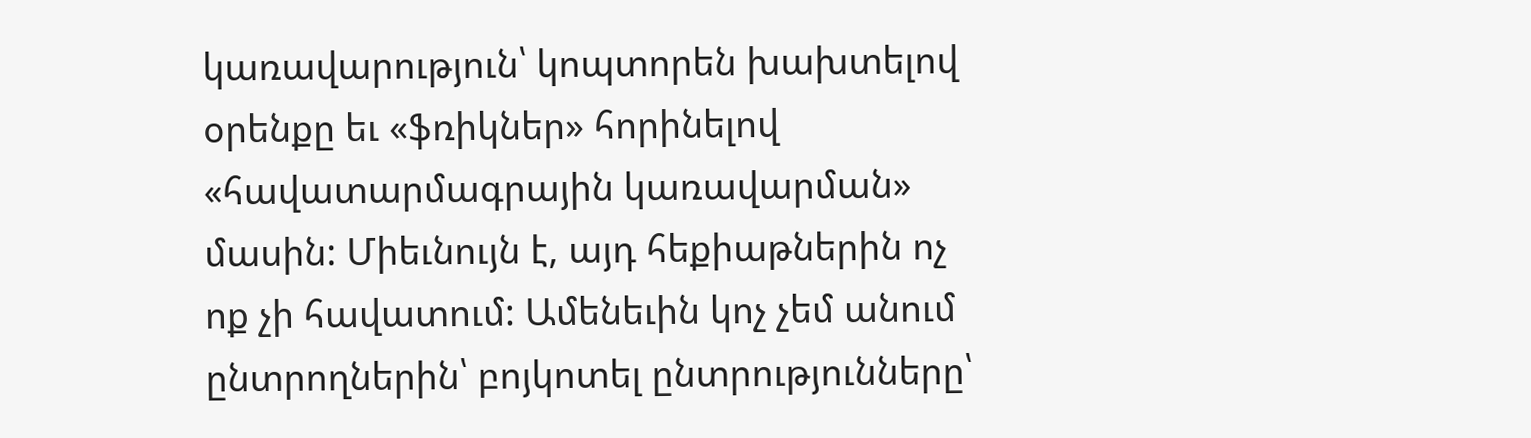կառավարություն՝ կոպտորեն խախտելով օրենքը եւ «ֆռիկներ» հորինելով «հավատարմագրային կառավարման» մասին: Միեւնույն է, այդ հեքիաթներին ոչ ոք չի հավատում: Ամենեւին կոչ չեմ անում ընտրողներին՝ բոյկոտել ընտրությունները՝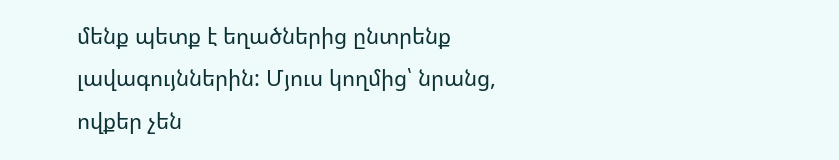մենք պետք է եղածներից ընտրենք լավագույններին: Մյուս կողմից՝ նրանց, ովքեր չեն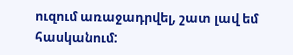ուզում առաջադրվել, շատ լավ եմ հասկանում: